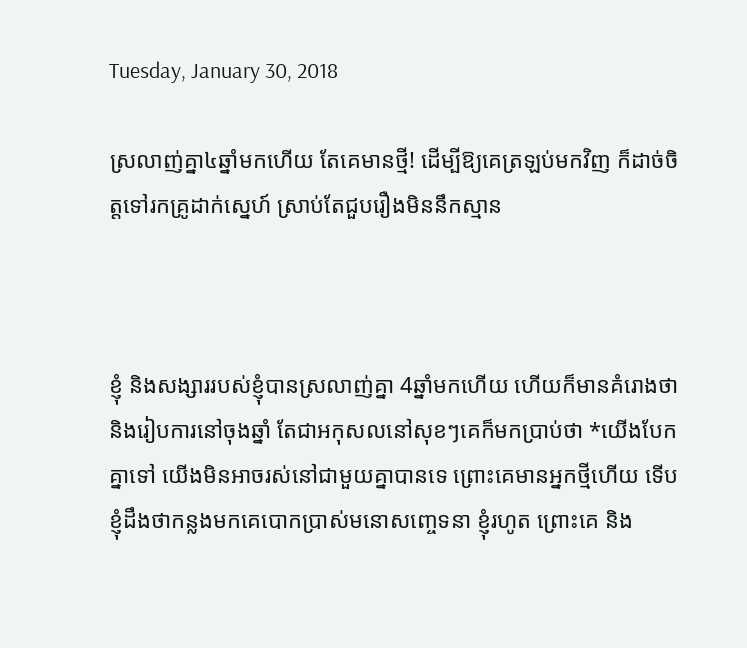Tuesday, January 30, 2018

ស្រលាញ់គ្នា៤ឆ្នាំមកហើយ តែគេមានថ្មី! ដើម្បីឱ្យគេត្រឡប់មកវិញ ក៏ដាច់ចិត្តទៅរកគ្រូដាក់ស្នេហ៍ ស្រាប់តែជួបរឿងមិននឹកស្មាន



ខ្ញុំ និងសង្សាររបស់ខ្ញុំបានស្រលាញ់គ្នា 4ឆ្នាំមកហើយ ហើយក៏មានគំរោងថា និងរៀបការនៅចុងឆ្នាំ តែជាអកុសលនៅសុខៗគេក៏មកប្រាប់ថា *យើងបែកគ្នាទៅ យើងមិនអាចរស់នៅជាមួយគ្នាបានទេ ព្រោះគេមានអ្នកថ្មីហើយ ទើបខ្ញុំដឹងថាកន្លងមកគេបោកប្រាស់មនោសញ្ចេទនា ខ្ញុំរហូត ព្រោះគេ និង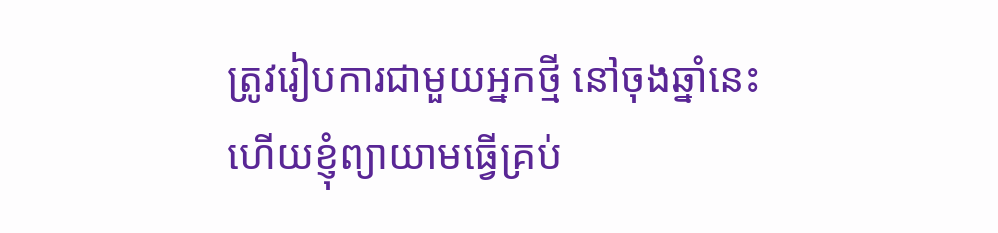ត្រូវរៀបការជាមួយអ្នកថ្មី នៅចុងឆ្នាំនេះហើយខ្ញុំព្យាយាមធ្វើគ្រប់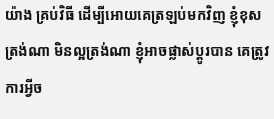យ៉ាង គ្រប់វិធី ដើម្បីអោយគេត្រឡប់មកវិញ ខ្ញុំខុសត្រង់ណា មិនល្អត្រង់ណា ខ្ញុំអាចផ្លាស់ប្តូរបាន គេត្រូវការអ្វីច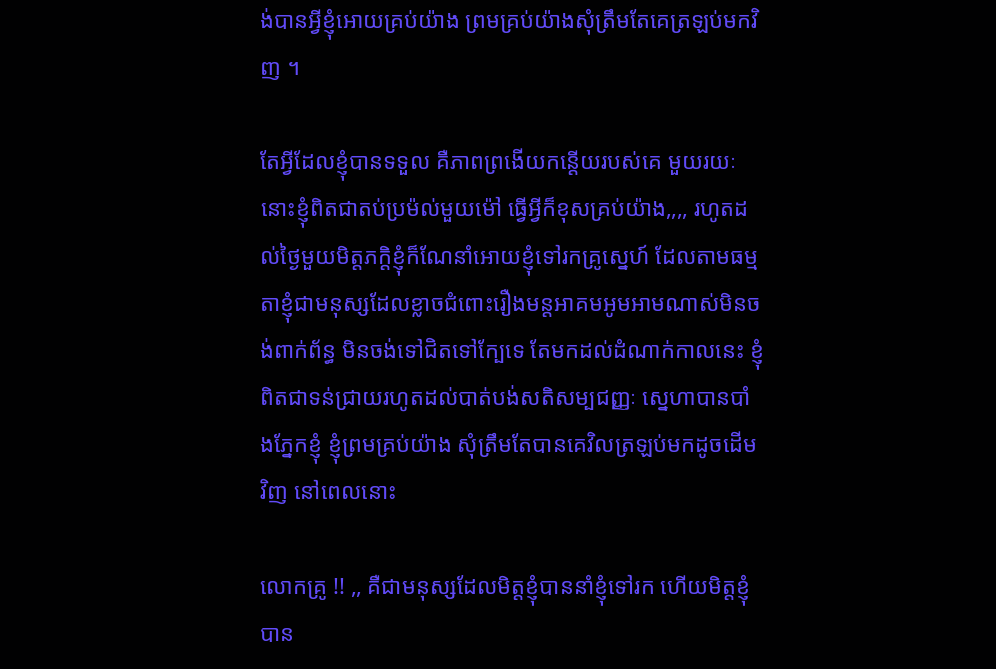ង់បានអ្វីខ្ញុំអោយគ្រប់យ៉ាង ព្រមគ្រប់យ៉ាងសុំត្រឹមតែគេត្រឡប់មកវិញ ។

តែអ្វីដែលខ្ញុំបានទទួល គឺភាពព្រងើយកន្តើយរបស់គេ មួយរយៈនោះខ្ញុំពិតជាតប់ប្រម៉ល់មួយម៉ៅ ធ្វើអ្វីក៏ខុសគ្រប់យ៉ាង,,,, រហូតដល់ថ្ងៃមួយមិត្តភក្តិខ្ញុំក៏ណែនាំអោយខ្ញុំទៅរកគ្រូស្នេហ៍ ដែលតាមធម្មតាខ្ញុំជាមនុស្សដែលខ្លាចជំពោះរឿងមន្តអាគមអូមអាមណាស់មិនចង់ពាក់ព័ន្ធ មិនចង់ទៅជិតទៅក្បែទេ តែមកដល់ដំណាក់កាលនេះ ខ្ញុំពិតជាទន់ជ្រាយរហូតដល់បាត់បង់សតិសម្បជញ្ញៈ ស្នេហាបានបាំងភ្នែកខ្ញុំ ខ្ញុំព្រមគ្រប់យ៉ាង សុំត្រឹមតែបានគេវិលត្រឡប់មកដូចដើមវិញ នៅពេលនោះ

លោកគ្រូ !! ,, គឺជាមនុស្សដែលមិត្តខ្ញុំបាននាំខ្ញុំទៅរក ហើយមិត្តខ្ញុំបាន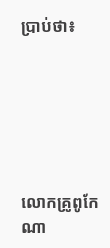ប្រាប់ថា៖






លោកគ្រូពូកែណា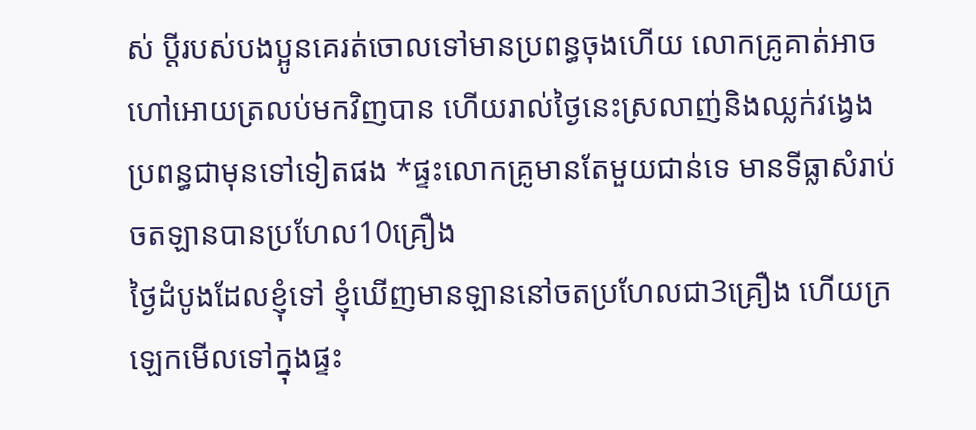ស់ ប្តីរបស់បងប្អូនគេរត់ចោលទៅមានប្រពន្ធចុងហើយ លោកគ្រូគាត់អាចហៅអោយត្រលប់មកវិញបាន ហើយរាល់ថ្ងៃនេះស្រលាញ់និងឈ្លក់វង្វេងប្រពន្ធជាមុនទៅទៀតផង *ផ្ទះលោកគ្រូមានតែមួយជាន់ទេ មានទីធ្លាសំរាប់ចតឡានបានប្រហែល10គ្រឿង
ថ្ងៃដំបូងដែលខ្ញុំទៅ ខ្ញុំឃើញមានឡាននៅចតប្រហែលជា3គ្រឿង ហើយក្រឡេកមើលទៅក្នុងផ្ទះ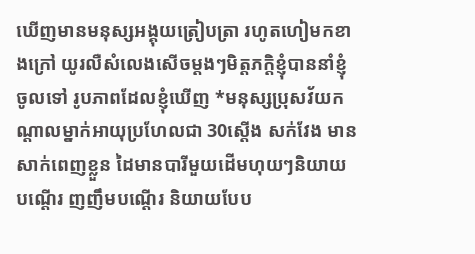ឃើញមានមនុស្សអង្គុយត្រៀបត្រា រហូតហៀមកខាងក្រៅ យូរលឺសំលេងសើចម្តងៗមិត្តភក្តិខ្ញុំបាននាំខ្ញុំចូលទៅ រូបភាពដែលខ្ញុំឃើញ *មនុស្សប្រុសវ័យកណ្តាលម្នាក់អាយុប្រហែលជា 30ស្តើង សក់វែង មានសាក់ពេញខ្លួន ដៃមានបារីមួយដើមហុយៗនិយាយបណ្តើរ ញញឹមបណ្តើរ និយាយបែប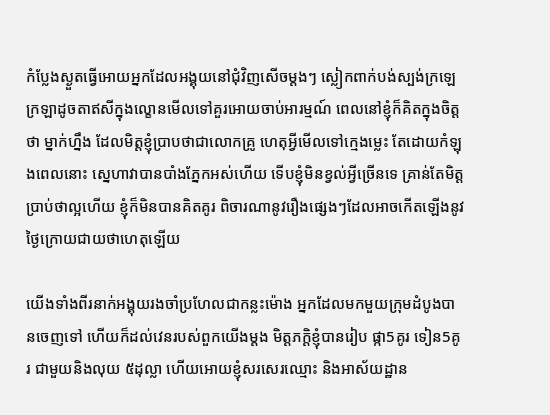កំប្លែងស្ងួតធ្វើអោយអ្នកដែលអង្គុយនៅជុំវិញសើចម្តងៗ ស្លៀកពាក់បង់ស្បង់ក្រឡេក្រឡាដូចតាឥសីក្នុងល្ខោនមើលទៅគួរអោយចាប់អារម្មណ៍ ពេលនៅខ្ញុំក៏គិតក្នុងចិត្តថា ម្នាក់ហ្នឹង ដែលមិត្តខ្ញុំប្រាបថាជាលោកគ្រូ ហេតុអ្វីមើលទៅក្មេងម្លេះ តែដោយកំឡុងពេលនោះ ស្នេហាវាបានបាំងភ្នែកអស់ហើយ ទើបខ្ញុំមិនខ្វល់អ្វីច្រើនទេ គ្រាន់តែមិត្តប្រាប់ថាល្អហើយ ខ្ញុំក៏មិនបានគិតគូរ ពិចារណានូវរឿងផ្សេងៗដែលអាចកើតឡើងនូវថ្ងៃក្រោយជាយថាហេតុឡើយ

យើងទាំងពីរនាក់អង្គុយរងចាំប្រហែលជាកន្លះម៉ោង អ្នកដែលមកមួយក្រុមដំបូងបានចេញទៅ ហើយក៏ដល់វេនរបស់ពួកយើងម្តង មិត្តភក្តិខ្ញុំបានរៀប ផ្កា5គូរ ទៀន5គូរ ជាមួយនិងលុយ ៥ដុល្លា ហើយអោយខ្ញុំសរសេរឈ្មោះ និងអាស័យដ្ឋាន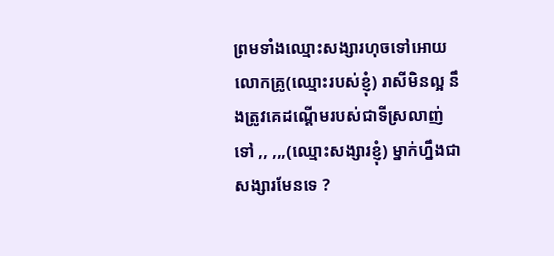ព្រមទាំងឈ្មោះសង្សារហុចទៅអោយលោកគ្រូ(ឈ្មោះរបស់ខ្ញុំ) រាសីមិនល្អ នឹងត្រូវគេដណ្តើមរបស់ជាទីស្រលាញ់ទៅ ,, ,,,(ឈ្មោះសង្សារខ្ញុំ) ម្នាក់ហ្នឹងជាសង្សារមែនទេ ?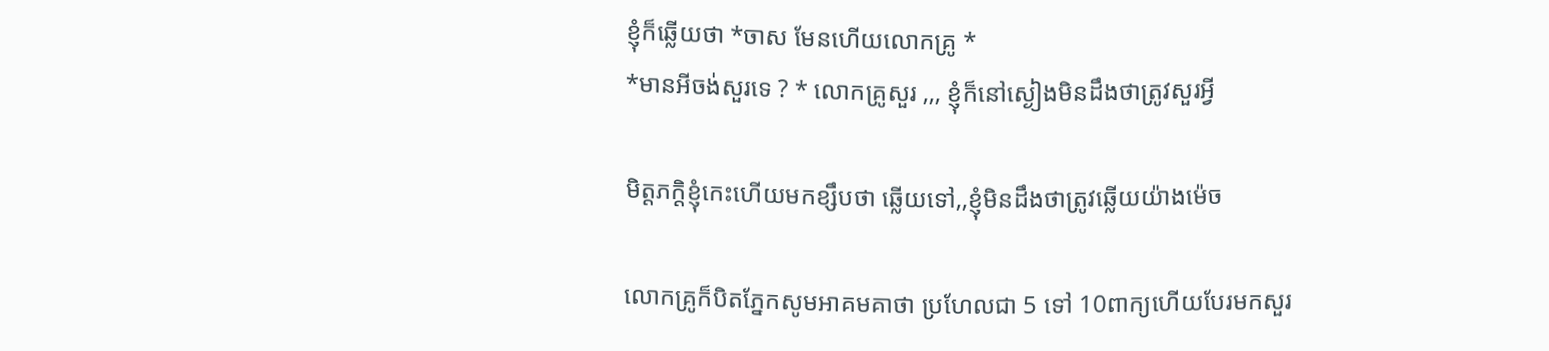ខ្ញុំក៏ឆ្លើយថា *ចាស មែនហើយលោកគ្រូ *
*មានអីចង់សួរទេ ? * លោកគ្រូសួរ ,,, ខ្ញុំក៏នៅស្ងៀងមិនដឹងថាត្រូវសួរអ្វី

មិត្តភក្តិខ្ញុំកេះហើយមកខ្សឹបថា ឆ្លើយទៅ,,ខ្ញុំមិនដឹងថាត្រូវឆ្លើយយ៉ាងម៉េច

លោកគ្រូក៏បិតភ្នែកសូមអាគមគាថា ប្រហែលជា 5 ទៅ 10ពាក្យហើយបែរមកសួរ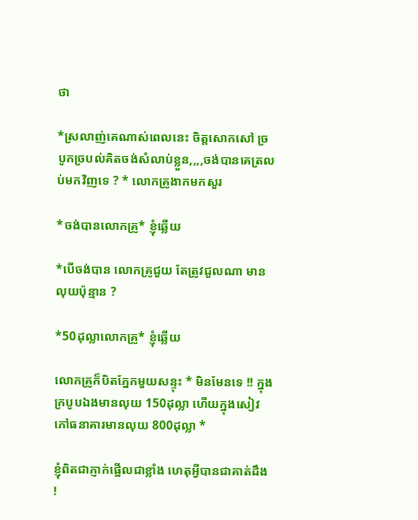ថា

*ស្រលាញ់គេណាស់ពេលនេះ ចិត្តសោកសៅ ច្របូកច្របល់គិតចង់សំលាប់ខ្លួន,,,,ចង់បានគេត្រលប់មកវិញទេ ? * លោកគ្រូងាកមកសួរ

*ចង់បានលោកគ្រូ* ខ្ញុំឆ្លើយ

*បើចង់បាន លោកគ្រូជួយ តែត្រូវជួលណា មានលុយប៉ុន្មាន ?

*50ដុល្លាលោកគ្រូ* ខ្ញុំឆ្លើយ

លោកគ្រូក៏បិតភ្នែកមួយសន្ទុះ * មិនមែនទេ !! ក្នុងក្របូបឯងមានលុយ 150ដុល្លា ហើយក្នុងសៀវភៅធនាគារមានលុយ 800ដុល្លា *

ខ្ញុំពិតជាភ្ញាក់ផ្អើលជាខ្លាំង ហេតុអ្វីបានជាគាត់ដឹង !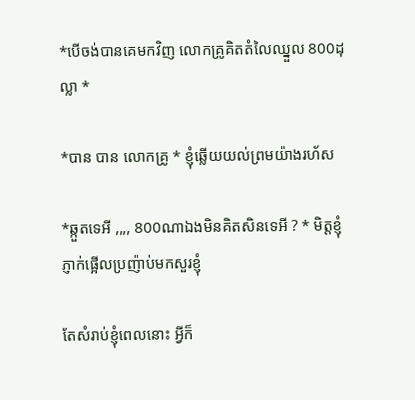*បើចង់បានគេមកវិញ លោកគ្រូគិតតំលៃឈ្នួល 800ដុល្លា *

*បាន បាន លោកគ្រូ * ខ្ញុំឆ្លើយយល់ព្រមយ៉ាងរហ័ស

*ឆ្កួតទេអី ,,,, 800ណាឯងមិនគិតសិនទេអី ? * មិត្តខ្ញុំភ្ញាក់ផ្អើលប្រញ៉ាប់មកសួរខ្ញុំ

តែសំរាប់ខ្ញុំពេលនោះ អ្វីក៏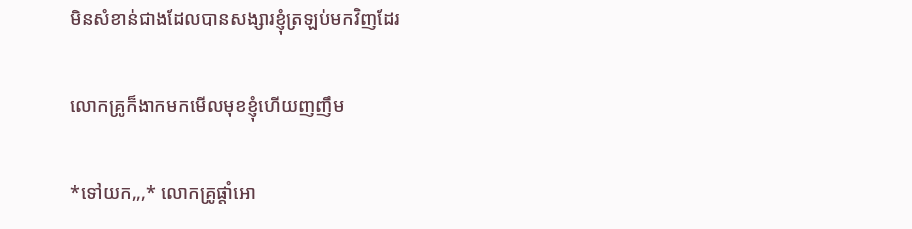មិនសំខាន់ជាងដែលបានសង្សារខ្ញុំត្រឡប់មកវិញដែរ

លោកគ្រូក៏ងាកមកមើលមុខខ្ញុំហើយញញឹម

*ទៅយក,,,* លោកគ្រូផ្តាំអោ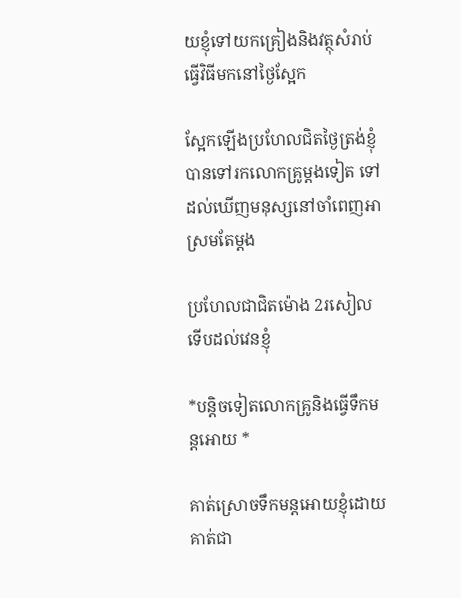យខ្ញុំទៅយកគ្រៀងនិងវត្ថុសំរាប់ធ្វើវិធីមកនៅថ្ងៃស្អែក

ស្អែកឡើងប្រហែលជិតថ្ងៃត្រង់ខ្ញុំបានទៅរកលោកគ្រូម្តងទៀត ទៅដល់ឃើញមនុស្សនៅចាំពេញអាស្រមតែម្តង

ប្រហែលជាជិតម៉ោង 2រសៀលទើបដល់វេនខ្ញុំ

*បន្តិចទៀតលោកគ្រូនិងធ្វើទឹកមន្តអោយ *

គាត់ស្រោចទឹកមន្តអោយខ្ញុំដោយគាត់ជា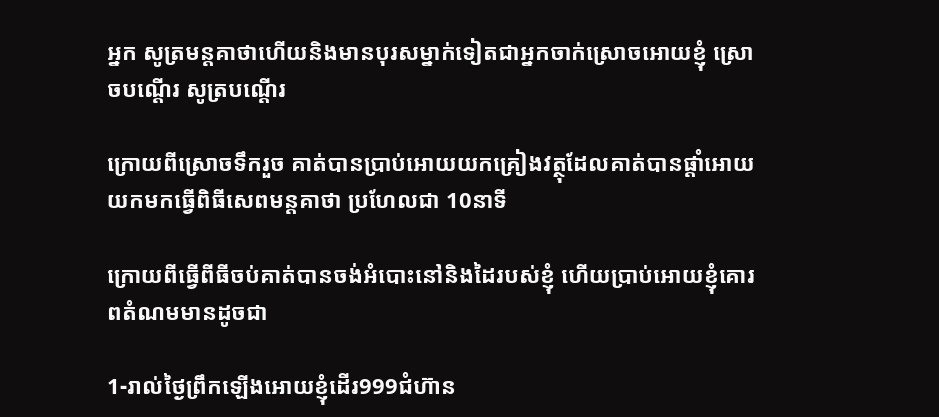អ្នក សូត្រមន្តគាថាហើយនិងមានបុរសម្នាក់ទៀតជាអ្នកចាក់ស្រោចអោយខ្ញុំ ស្រោចបណ្តើរ សូត្របណ្តើរ

ក្រោយពីស្រោចទឹករួច គាត់បានប្រាប់អោយយកគ្រៀងវត្ថុដែលគាត់បានផ្តាំអោយយកមកធ្វើពិធីសេពមន្តគាថា ប្រហែលជា 10នាទី

ក្រោយពីធ្វើពីធីចប់គាត់បានចង់អំបោះនៅនិងដៃរបស់ខ្ញុំ ហើយប្រាប់អោយខ្ញុំគោរពតំណមមានដូចជា

1-រាល់ថ្ងៃព្រឹកឡើងអោយខ្ញុំដើរ999ជំហ៊ាន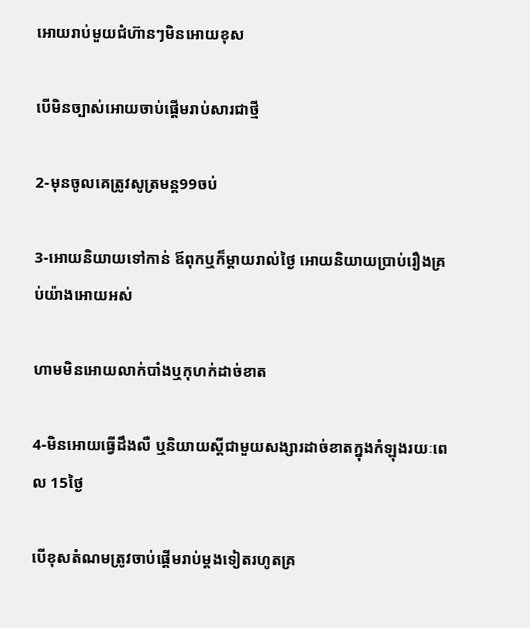អោយរាប់មួយជំហ៊ានៗមិនអោយខុស

បើមិនច្បាស់អោយចាប់ផ្តើមរាប់សារជាថ្មី

2-មុនចូលគេត្រូវសូត្រមន្ត99ចប់

3-អោយនិយាយទៅកាន់ ឪពុកឬក៏ម្តាយរាល់ថ្ងៃ អោយនិយាយប្រាប់រឿងគ្រប់យ៉ាងអោយអស់

ហាមមិនអោយលាក់បាំងឬកុហក់ដាច់ខាត

4-មិនអោយធ្វើដឹងលឺ ឬនិយាយស្តីជាមួយសង្សារដាច់ខាតក្នុងកំឡុងរយៈពេល 15ថ្ងៃ

បើខុសតំណមត្រូវចាប់ផ្តើមរាប់ម្តងទៀតរហូតគ្រ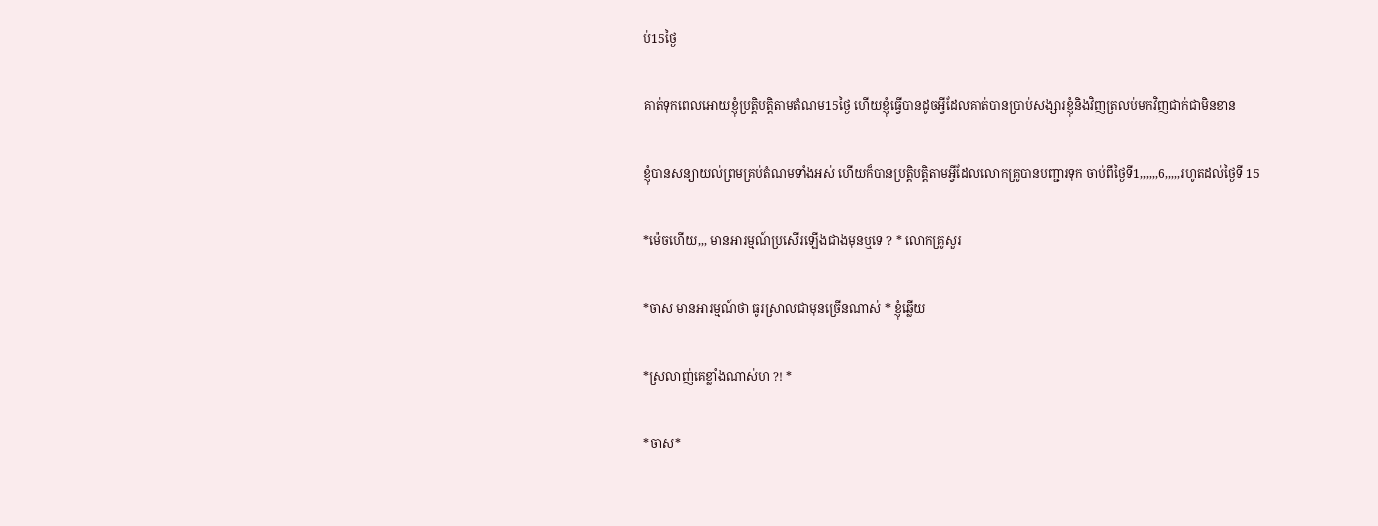ប់15ថ្ងៃ

គាត់ទុកពេលអោយខ្ញុំប្រត្តិបត្តិតាមតំណម15ថ្ងៃ ហើយខ្ញុំធ្វើបានដូចអ្វីដែលគាត់បានប្រាប់សង្សារខ្ញុំនិងវិញត្រលប់មកវិញជាក់ជាមិនខាន

ខ្ញុំបានសន្យាយល់ព្រមគ្រប់តំណមទាំងអស់ ហើយក៏បានប្រតិ្តបត្តិតាមអ្វីដែលលោកគ្រូបានបញ្ជារទុក ចាប់ពីថ្ងៃទី1,,,,,,6,,,,,រហូតដល់ថ្ងៃទី 15

*ម៉េចហើយ,,, មានអារម្មណ៍ប្រសើរឡើងជាងមុនឬទេ ? * លោកគ្រូសួរ

*ចាស មានអារម្មណ៍ថា ធូរស្រាលជាមុនច្រើនណាស់ * ខ្ញុំឆ្លើយ

*ស្រលាញ់គេខ្លាំងណាស់ហ ?! *

*ចាស*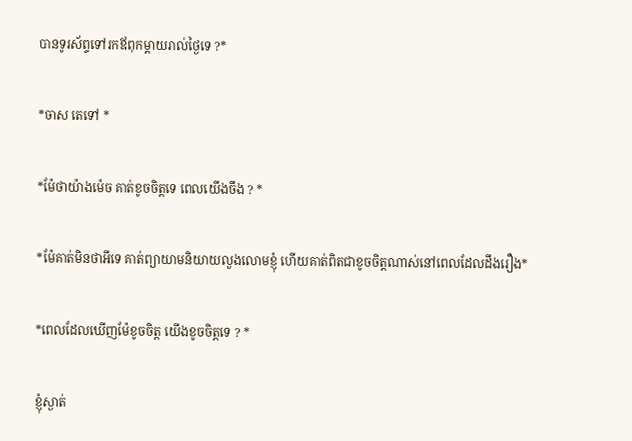បានទូរស័ព្ទទៅរកឪពុកម្តាយរាល់ថ្ងៃទេ ?*

*ចាស តេទៅ *

*ម៉ែថាយ៉ាងម៉េច គាត់ខូចចិត្តទេ ពេលយើងចឹង ? *

*ម៉ែគាត់មិនថាអីទេ គាត់ព្យាយាមនិយាយលួងលោមខ្ញុំ ហើយគាត់ពិតជាខូចចិត្តណាស់នៅពេលដែលដឹងរឿង*

*ពេលដែលឃើញម៉ែខូចចិត្ត យើងខូចចិត្តទេ ? *

ខ្ញុំស្ងាត់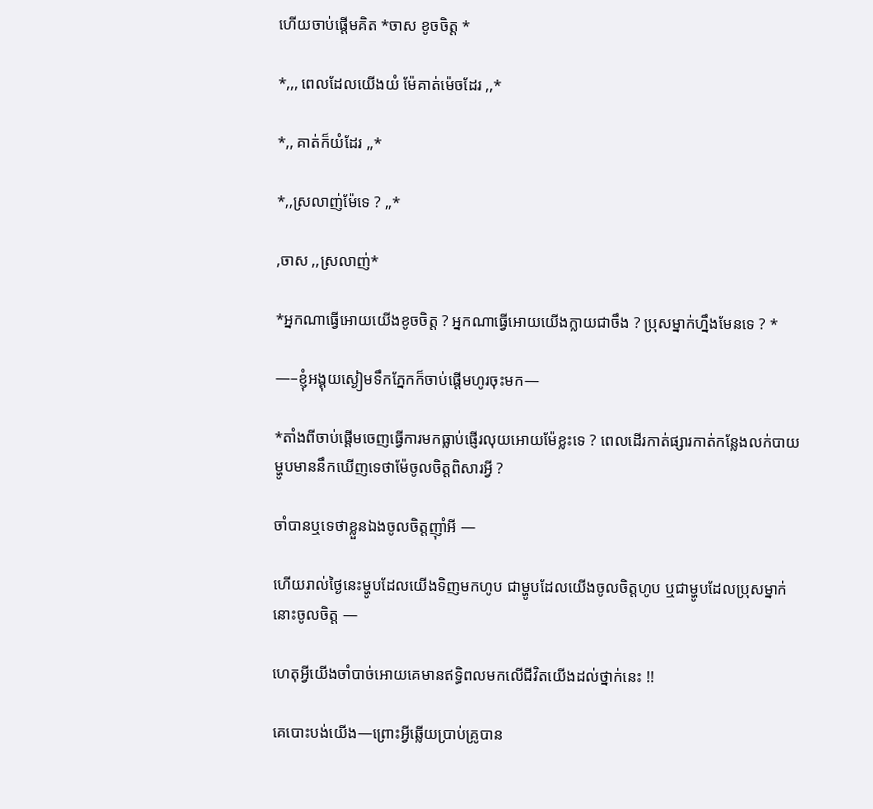ហើយចាប់ផ្តើមគិត *ចាស ខូចចិត្ត *

*,,, ពេលដែលយើងយំ ម៉ែគាត់ម៉េចដែរ ,,*

*,, គាត់ក៏យំដែរ ,,*

*,,ស្រលាញ់ម៉ែទេ ? ,,*

,ចាស ,,ស្រលាញ់*

*អ្នកណាធ្វើអោយយើងខូចចិត្ត ? អ្នកណាធ្វើអោយយើងក្លាយជាចឹង ? ប្រុសម្នាក់ហ្នឹងមែនទេ ? *

—–ខ្ញុំអង្គុយស្ងៀមទឹកភ្នែកក៏ចាប់ផ្តើមហូរចុះមក—

*តាំងពីចាប់ផ្តើមចេញធ្វើការមកធ្លាប់ផ្ញើរលុយអោយម៉ែខ្លះទេ ? ពេលដើរកាត់ផ្សារកាត់កន្លែងលក់បាយម្ហូបមាននឹកឃើញទេថាម៉ែចូលចិត្តពិសារអ្វី ?

ចាំបានឬទេថាខ្លួនឯងចូលចិត្តញ៉ាំអី —

ហើយរាល់ថ្ងៃនេះម្ហូបដែលយើងទិញមកហូប ជាម្ហូបដែលយើងចូលចិត្តហូប ឬជាម្ហូបដែលប្រុសម្នាក់នោះចូលចិត្ត —

ហេតុអ្វីយើងចាំបាច់អោយគេមានឥទ្ធិពលមកលើជីវិតយើងដល់ថ្នាក់នេះ !!

គេបោះបង់យើង—ព្រោះអ្វីឆ្លើយប្រាប់គ្រូបាន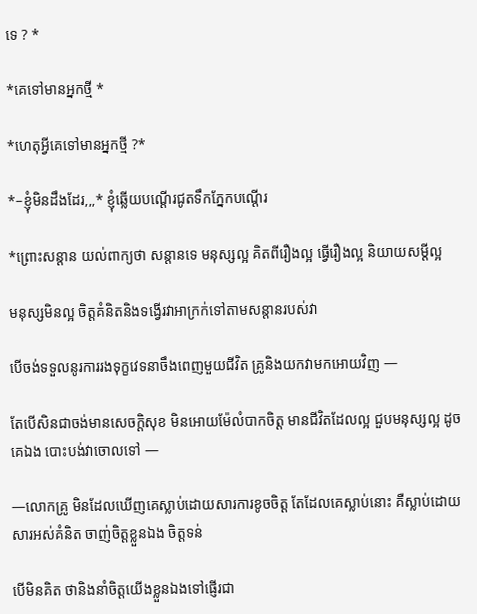ទេ ? *

*គេទៅមានអ្នកថ្មី *

*ហេតុអ្វីគេទៅមានអ្នកថ្មី ?*

*–ខ្ញុំមិនដឹងដែរ,,,* ខ្ញុំឆ្លើយបណ្តើរជូតទឹកភ្នែកបណ្តើរ

*ព្រោះសន្តាន យល់ពាក្យថា សន្តានទេ មនុស្សល្អ គិតពីរឿងល្អ ធ្វើរឿងល្អ និយាយសម្តីល្អ

មនុស្សមិនល្អ ចិត្តគំនិតនិងទង្វើរវាអាក្រក់ទៅតាមសន្តានរបស់វា

បើចង់ទទួលនូរការរងទុក្ខវេទនាចឹងពេញមួយជីវិត គ្រូនិងយកវាមកអោយវិញ —

តែបើសិនជាចង់មានសេចក្តិសុខ មិនអោយម៉ែលំបាកចិត្ត មានជីវិតដែលល្អ ជួបមនុស្សល្អ ដូចគេឯង បោះបង់វាចោលទៅ —

—លោកគ្រូ មិនដែលឃើញគេស្លាប់ដោយសារការខូចចិត្ត តែដែលគេស្លាប់នោះ គឺស្លាប់ដោយសារអស់គំនិត ចាញ់ចិត្តខ្លួនឯង ចិត្តទន់

បើមិនគិត ថានិងនាំចិត្តយើងខ្លួនឯងទៅផ្ញើរជា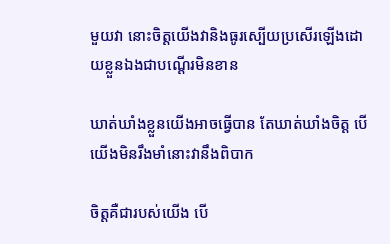មួយវា នោះចិត្តយើងវានិងធូរស្បើយប្រសើរឡើងដោយខ្លួនឯងជាបណ្តើរមិនខាន

ឃាត់ឃាំងខ្លួនយើងអាចធ្វើបាន តែឃាត់ឃាំងចិត្ត បើយើងមិនរឹងមាំនោះវានឹងពិបាក

ចិត្តគឺជារបស់យើង បើ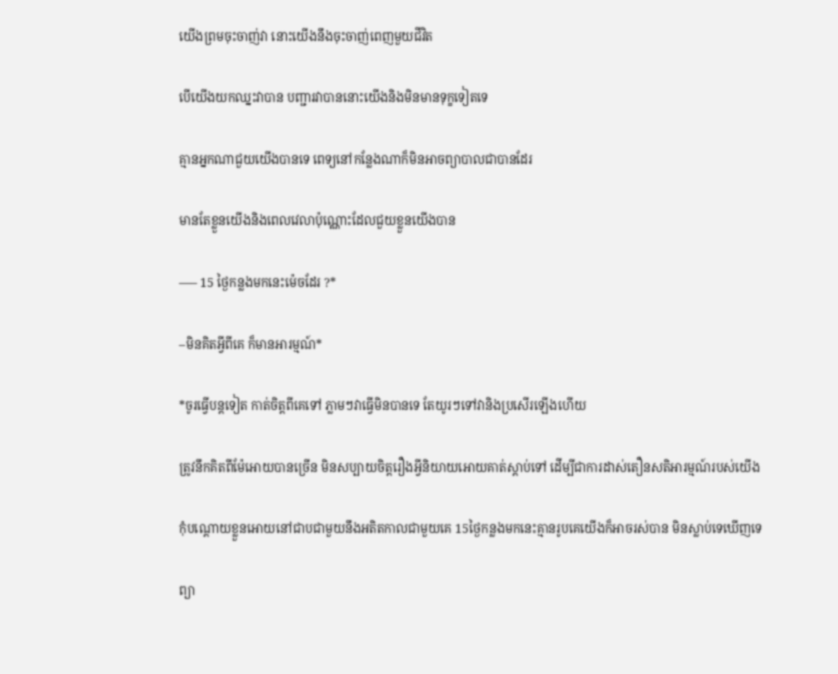យើងព្រមចុះចាញ់វា នោះយើងនឹងចុះចាញ់ពេញមួយជីវិត

បើយើងយកឈ្នះវាបាន បញ្ជារវាបាននោះយើងនិងមិនមានទុក្ខទៀតទេ

គ្មានអ្នកណាជួយយើងបានទេ ពេទ្យនៅកន្លែងណាក៏មិនអាចព្យាបាលជាបានដែរ

មានតែខ្លួនយើងនិងពេលវេលាប៉ុណ្ណោះដែលជួយខ្លួនយើងបាន

—– 15 ថ្ងៃកន្លងមកនេះម៉េចដែរ ?*

–មិនគិតអ្វីពីគេ ក៏មានអារម្មណ៍*

*ចូរធ្វើបន្តទៀត កាត់ចិត្តពីគេទៅ ភ្លាមៗវាធ្វើមិនបានទេ តែយូរៗទៅវានិងប្រសើរឡើងហើយ

ត្រូវនឹកគិតពីម៉ែអោយបានច្រើន មិនសប្បាយចិត្តរឿងអ្វីនិយាយអោយគាត់ស្តាប់ទៅ ដើម្បីជាការដាស់តឿនសតិអារម្មណ៍របស់យើង

កុំបណ្តោយខ្លួនអោយនៅជាបជាមួយនឹងអតិតកាលជាមួយគេ 15ថ្ងៃកន្លងមកនេះគ្មានរូបគេយើងក៏អាចរស់បាន មិនស្លាប់ទេឃើញទេ

ព្យា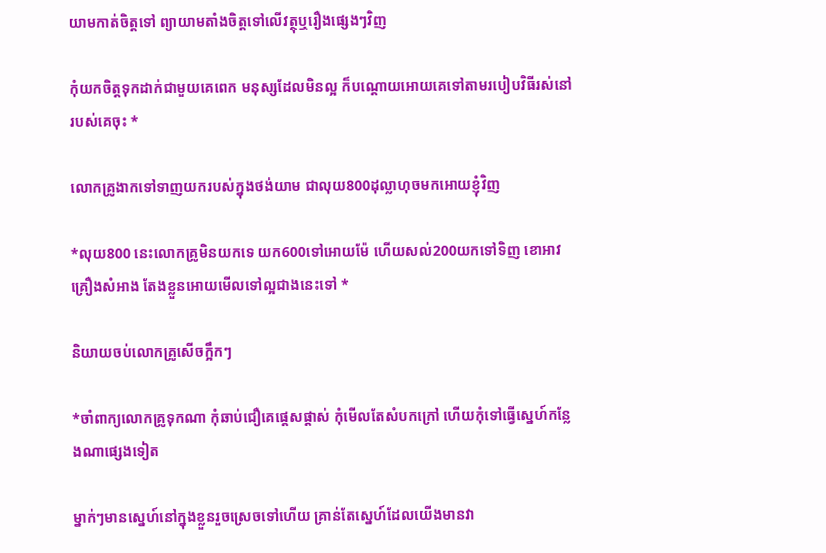យាមកាត់ចិត្តទៅ ព្យាយាមតាំងចិត្តទៅលើវត្ថុឬរឿងផ្សេងៗវិញ

កុំយកចិត្តទុកដាក់ជាមួយគេពេក មនុស្សដែលមិនល្អ ក៏បណ្តោយអោយគេទៅតាមរបៀបវិធីរស់នៅរបស់គេចុះ *

លោកគ្រូងាកទៅទាញយករបស់ក្នុងថង់យាម ជាលុយ800ដុល្លាហុចមកអោយខ្ញុំវិញ

*លុយ800 នេះលោកគ្រូមិនយកទេ យក600ទៅអោយម៉ែ ហើយសល់200យកទៅទិញ ខោអាវ គ្រឿងសំអាង តែងខ្លួនអោយមើលទៅល្អជាងនេះទៅ *

និយាយចប់លោកគ្រូសើចក្អឹកៗ

*ចាំពាក្យលោកគ្រូទុកណា កុំឆាប់ជឿគេផ្តេសផ្តាស់ កុំមើលតែសំបកក្រៅ ហើយកុំទៅធ្វើស្នេហ៍កន្លែងណាផ្សេងទៀត

ម្នាក់ៗមានស្នេហ៍នៅក្នុងខ្លួនរួចស្រេចទៅហើយ គ្រាន់តែស្នេហ៍ដែលយើងមានវា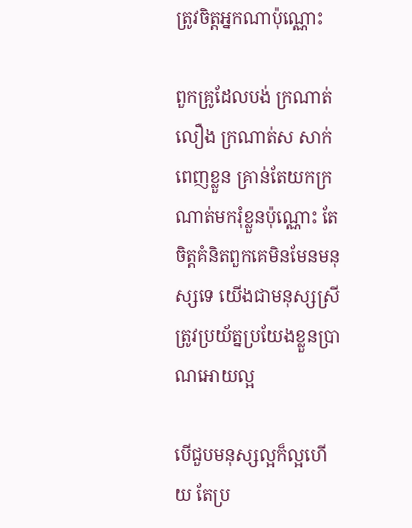ត្រូវចិត្តអ្នកណាប៉ុណ្ណោះ

ពួកគ្រូដែលបង់ ក្រណាត់លឿង ក្រណាត់ស សាក់ពេញខ្លួន គ្រាន់តែយកក្រណាត់មករុំខ្លួនប៉ុណ្ណោះ តែចិត្តគំនិតពួកគេមិនមែនមនុស្សទេ យើងជាមនុស្សស្រី ត្រូវប្រយ័ត្នប្រយែងខ្លួនប្រាណអោយល្អ

បើជួបមនុស្សល្អក៏ល្អហើយ តែប្រ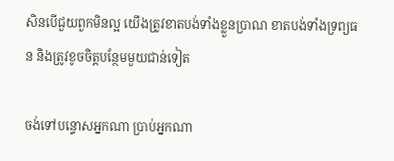សិនបើជួយពួកមិនល្អ យើងត្រូវខាតបង់ទាំងខ្លួនប្រាណ ខាតបង់ទាំងទ្រព្យធន និងត្រូវខូចចិត្តបន្ថែមមួយជាន់ទៀត

ចង់ទៅបន្ទោសអ្នកណា ប្រាប់អ្នកណា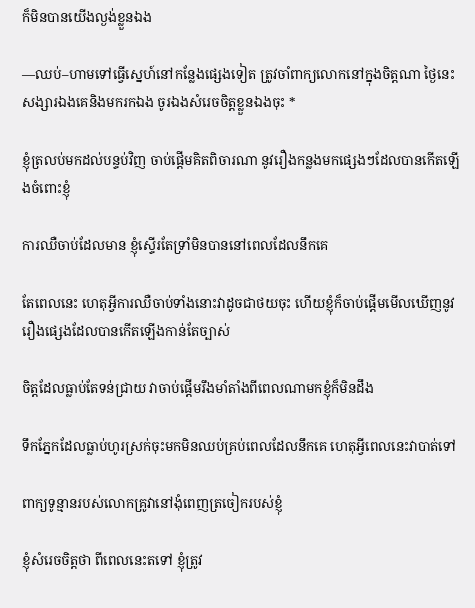ក៏មិនបានយើងល្ងង់ខ្លួនឯង

—ឈប់–ហាមទៅធ្វើស្នេហ៍នៅកន្លែងផ្សេងទៀត ត្រូវចាំពាក្យលោកនៅក្នុងចិត្តណា ថ្ងៃនេះសង្សារឯងគេនិងមករកឯង ចូរឯងសំរេចចិត្តខ្លួនឯងចុះ *

ខ្ញុំត្រលប់មកដល់បន្ទប់វិញ ចាប់ផ្តើមគិតពិចារណា នូវរឿងកន្លងមកផ្សេងៗដែលបានកើតឡើងចំពោះខ្ញុំ

ការឈឺចាប់ដែលមាន ខ្ញុំស្ទើរតែទ្រាំមិនបាននៅពេលដែលនឹកគេ

តែពេលនេះ ហេតុអ្វីការឈឺចាប់ទាំងនោះវាដូចជាថយចុះ ហើយខ្ញុំក៏ចាប់ផ្តើមមើលឃើញនូវរឿងផ្សេងដែលបានកើតឡើងកាន់តែច្បាស់

ចិត្តដែលធ្លាប់តែទន់ជ្រាយ វាចាប់ផ្តើមរឹងមាំតាំងពីពេលណាមកខ្ញុំក៏មិនដឹង

ទឹកភ្នែកដែលធ្លាប់ហូរស្រក់ចុះមកមិនឈប់គ្រប់ពេលដែលនឹកគេ ហេតុអ្វីពេលនេះវាបាត់ទៅ

ពាក្យទូន្មានរបស់លោកគ្រូវានៅងុំពេញត្រចៀករបស់ខ្ញុំ

ខ្ញុំសំរេចចិត្តថា ពីពេលនេះតទៅ ខ្ញុំត្រូវ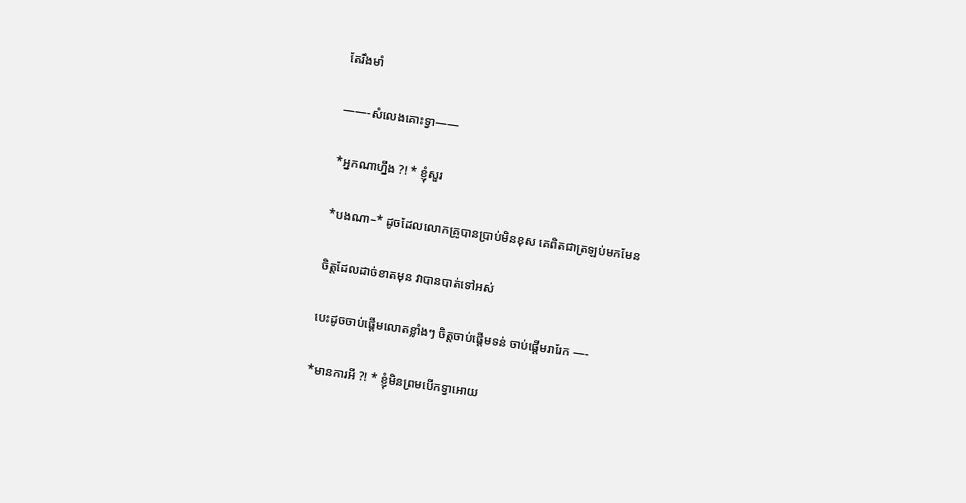តែរឹងមាំ

——-សំលេងគោះទ្វា——

*អ្នកណាហ្នឹង ?! * ខ្ញុំសួរ

*បងណា–* ដូចដែលលោកគ្រូបានប្រាប់មិនខុស គេពិតជាត្រឡប់មកមែន

ចិត្តដែលដាច់ខាតមុន វាបានបាត់ទៅអស់

បេះដូចចាប់ផ្តើមលោតខ្លាំងៗ ចិត្តចាប់ផ្តើមទន់ ចាប់ផ្តើមរារែក —-

*មានការអី ?! * ខ្ញុំមិនព្រមបើកទ្វាអោយ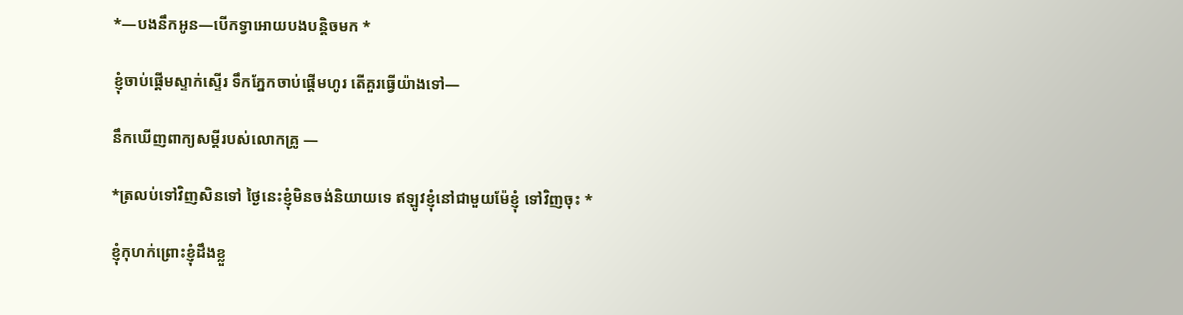*—បងនឹកអូន—បើកទ្វាអោយបងបន្តិចមក *

ខ្ញុំចាប់ផ្តើមស្ទាក់ស្ទើរ ទឹកភ្នែកចាប់ផ្តើមហូរ តើគួរធ្វើយ៉ាងទៅ—

នឹកឃើញពាក្យសម្តីរបស់លោកគ្រូ —

*ត្រលប់ទៅវិញសិនទៅ ថ្ងៃនេះខ្ញុំមិនចង់និយាយទេ ឥឡូវខ្ញុំនៅជាមួយម៉ែខ្ញុំ ទៅវិញចុះ *

ខ្ញុំកុហក់ព្រោះខ្ញុំដឹងខ្លួ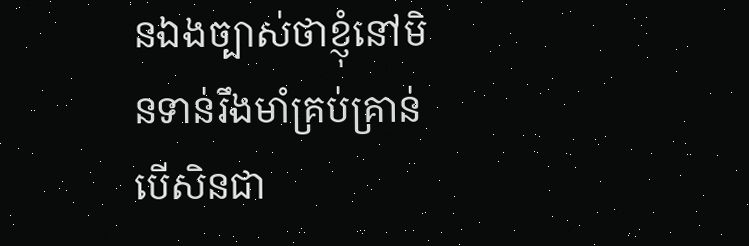នឯងច្បាស់ថាខ្ញុំនៅមិនទាន់រឹងមាំគ្រប់គ្រាន់ បើសិនជា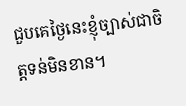ជួបគេថ្ងៃនេះខ្ញុំច្បាស់ជាចិត្តទន់មិនខាន។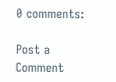0 comments:

Post a Comment